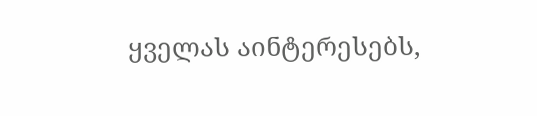ყველას აინტერესებს,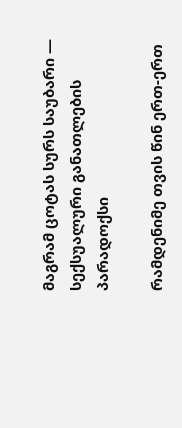მაგრამ ცოტას სურს საუბარი — სექსუალური განათლების პარადოქსი

რამდენიმე თვის წინ ერთ-ერთ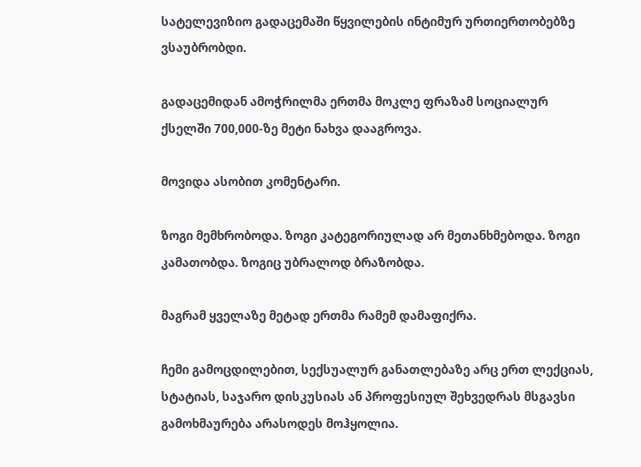სატელევიზიო გადაცემაში წყვილების ინტიმურ ურთიერთობებზე ვსაუბრობდი.

გადაცემიდან ამოჭრილმა ერთმა მოკლე ფრაზამ სოციალურ ქსელში 700,000-ზე მეტი ნახვა დააგროვა.

მოვიდა ასობით კომენტარი.

ზოგი მემხრობოდა. ზოგი კატეგორიულად არ მეთანხმებოდა. ზოგი კამათობდა. ზოგიც უბრალოდ ბრაზობდა.

მაგრამ ყველაზე მეტად ერთმა რამემ დამაფიქრა.

ჩემი გამოცდილებით, სექსუალურ განათლებაზე არც ერთ ლექციას, სტატიას, საჯარო დისკუსიას ან პროფესიულ შეხვედრას მსგავსი გამოხმაურება არასოდეს მოჰყოლია.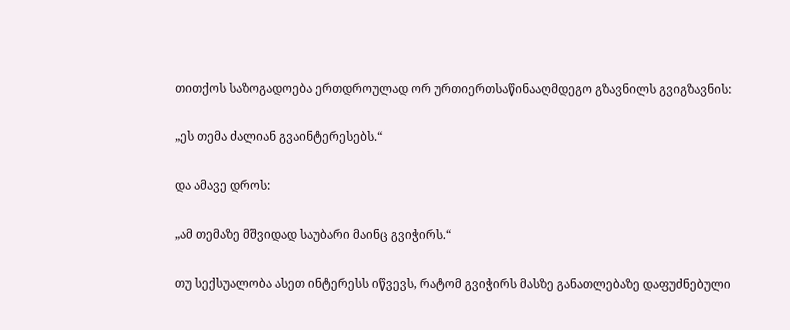თითქოს საზოგადოება ერთდროულად ორ ურთიერთსაწინააღმდეგო გზავნილს გვიგზავნის:

„ეს თემა ძალიან გვაინტერესებს.“

და ამავე დროს:

„ამ თემაზე მშვიდად საუბარი მაინც გვიჭირს.“

თუ სექსუალობა ასეთ ინტერესს იწვევს, რატომ გვიჭირს მასზე განათლებაზე დაფუძნებული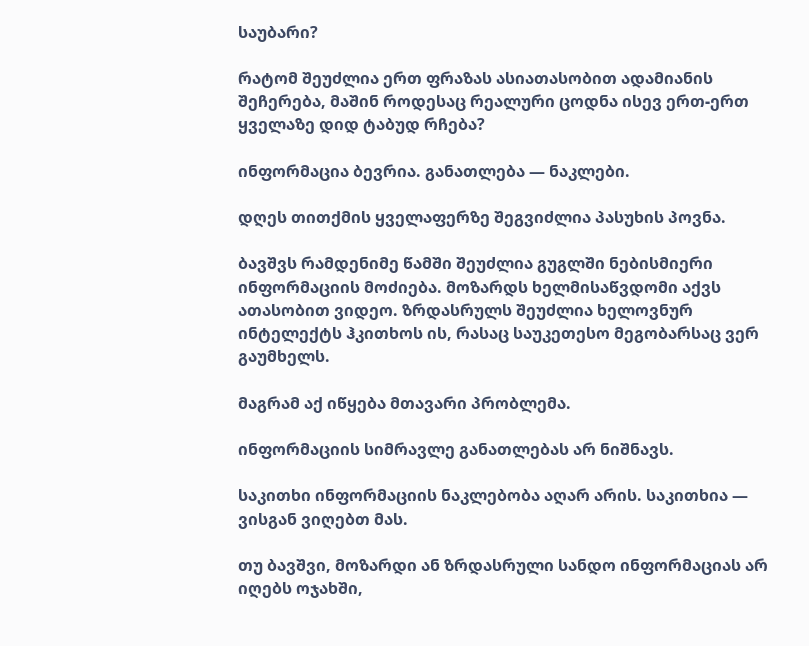საუბარი?

რატომ შეუძლია ერთ ფრაზას ასიათასობით ადამიანის შეჩერება, მაშინ როდესაც რეალური ცოდნა ისევ ერთ-ერთ ყველაზე დიდ ტაბუდ რჩება?

ინფორმაცია ბევრია. განათლება — ნაკლები.

დღეს თითქმის ყველაფერზე შეგვიძლია პასუხის პოვნა.

ბავშვს რამდენიმე წამში შეუძლია გუგლში ნებისმიერი ინფორმაციის მოძიება. მოზარდს ხელმისაწვდომი აქვს ათასობით ვიდეო. ზრდასრულს შეუძლია ხელოვნურ ინტელექტს ჰკითხოს ის, რასაც საუკეთესო მეგობარსაც ვერ გაუმხელს.

მაგრამ აქ იწყება მთავარი პრობლემა.

ინფორმაციის სიმრავლე განათლებას არ ნიშნავს.

საკითხი ინფორმაციის ნაკლებობა აღარ არის. საკითხია — ვისგან ვიღებთ მას.

თუ ბავშვი, მოზარდი ან ზრდასრული სანდო ინფორმაციას არ იღებს ოჯახში,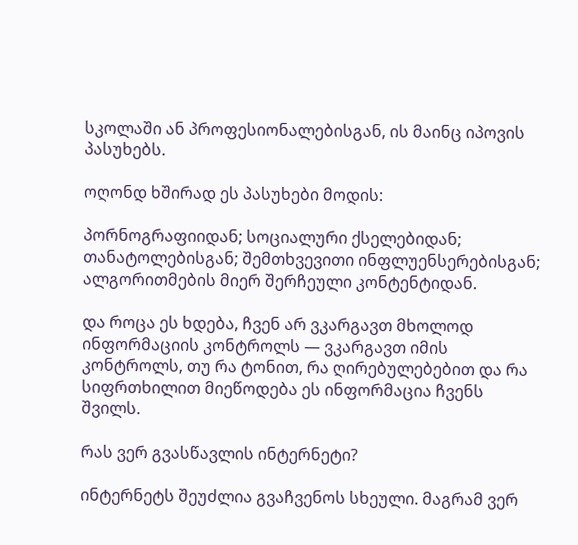სკოლაში ან პროფესიონალებისგან, ის მაინც იპოვის პასუხებს.

ოღონდ ხშირად ეს პასუხები მოდის:

პორნოგრაფიიდან; სოციალური ქსელებიდან; თანატოლებისგან; შემთხვევითი ინფლუენსერებისგან; ალგორითმების მიერ შერჩეული კონტენტიდან.

და როცა ეს ხდება, ჩვენ არ ვკარგავთ მხოლოდ ინფორმაციის კონტროლს — ვკარგავთ იმის კონტროლს, თუ რა ტონით, რა ღირებულებებით და რა სიფრთხილით მიეწოდება ეს ინფორმაცია ჩვენს შვილს.

რას ვერ გვასწავლის ინტერნეტი?

ინტერნეტს შეუძლია გვაჩვენოს სხეული. მაგრამ ვერ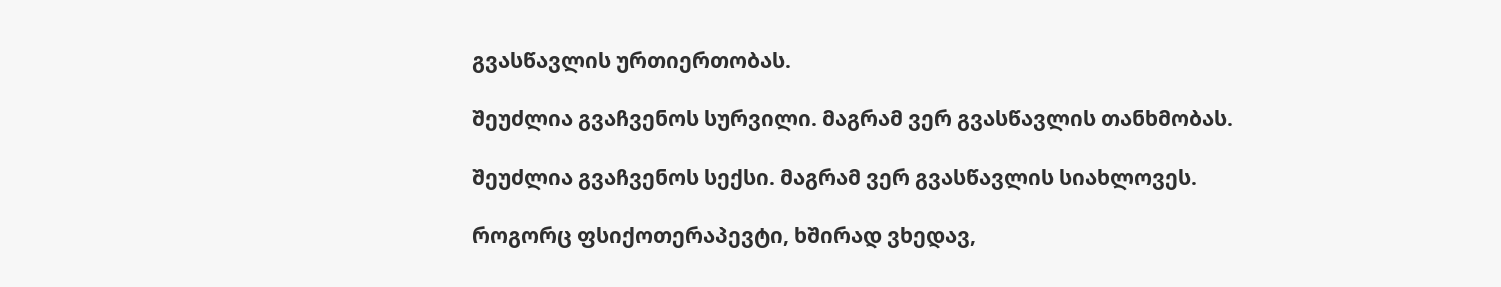გვასწავლის ურთიერთობას.

შეუძლია გვაჩვენოს სურვილი. მაგრამ ვერ გვასწავლის თანხმობას.

შეუძლია გვაჩვენოს სექსი. მაგრამ ვერ გვასწავლის სიახლოვეს.

როგორც ფსიქოთერაპევტი, ხშირად ვხედავ,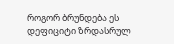როგორ ბრუნდება ეს დეფიციტი ზრდასრულ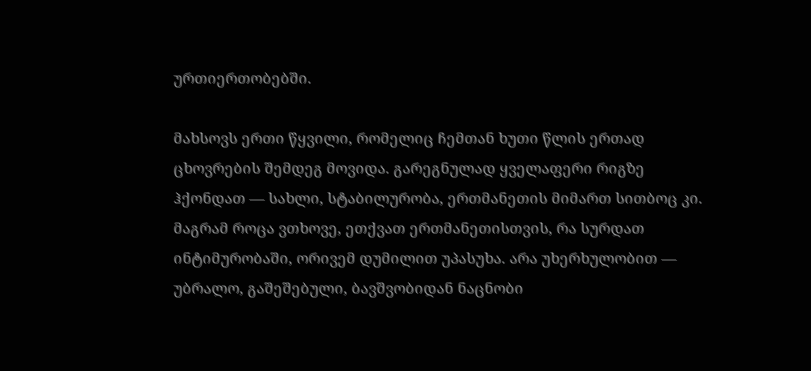ურთიერთობებში.

მახსოვს ერთი წყვილი, რომელიც ჩემთან ხუთი წლის ერთად ცხოვრების შემდეგ მოვიდა. გარეგნულად ყველაფერი რიგზე ჰქონდათ — სახლი, სტაბილურობა, ერთმანეთის მიმართ სითბოც კი. მაგრამ როცა ვთხოვე, ეთქვათ ერთმანეთისთვის, რა სურდათ ინტიმურობაში, ორივემ დუმილით უპასუხა. არა უხერხულობით — უბრალო, გაშეშებული, ბავშვობიდან ნაცნობი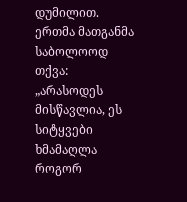დუმილით. ერთმა მათგანმა საბოლოოდ თქვა: „არასოდეს მისწავლია, ეს სიტყვები ხმამაღლა როგორ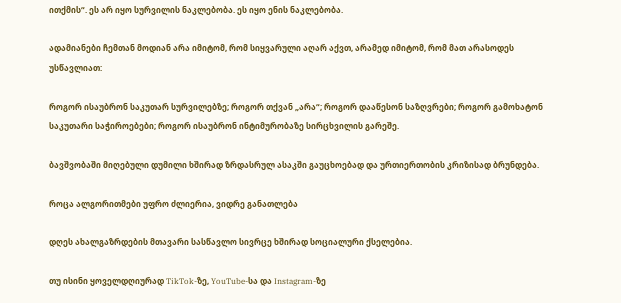ითქმის“. ეს არ იყო სურვილის ნაკლებობა. ეს იყო ენის ნაკლებობა.

ადამიანები ჩემთან მოდიან არა იმიტომ, რომ სიყვარული აღარ აქვთ, არამედ იმიტომ, რომ მათ არასოდეს უსწავლიათ:

როგორ ისაუბრონ საკუთარ სურვილებზე; როგორ თქვან „არა“; როგორ დააწესონ საზღვრები; როგორ გამოხატონ საკუთარი საჭიროებები; როგორ ისაუბრონ ინტიმურობაზე სირცხვილის გარეშე.

ბავშვობაში მიღებული დუმილი ხშირად ზრდასრულ ასაკში გაუცხოებად და ურთიერთობის კრიზისად ბრუნდება.

როცა ალგორითმები უფრო ძლიერია, ვიდრე განათლება

დღეს ახალგაზრდების მთავარი სასწავლო სივრცე ხშირად სოციალური ქსელებია.

თუ ისინი ყოველდღიურად TikTok-ზე, YouTube-სა და Instagram-ზე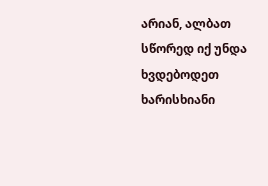არიან, ალბათ სწორედ იქ უნდა ხვდებოდეთ ხარისხიანი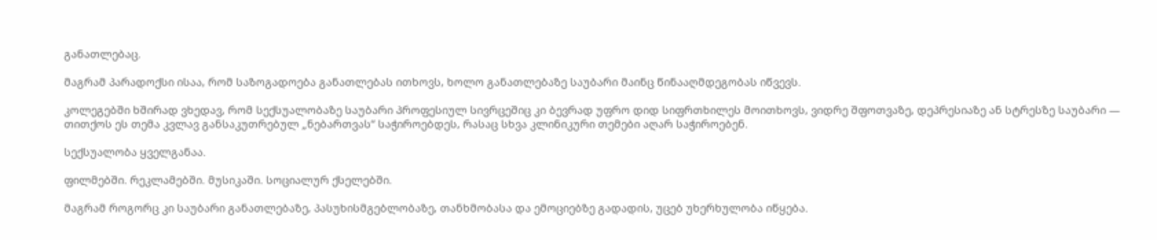განათლებაც.

მაგრამ პარადოქსი ისაა, რომ საზოგადოება განათლებას ითხოვს, ხოლო განათლებაზე საუბარი მაინც წინააღმდეგობას იწვევს.

კოლეგებში ხშირად ვხედავ, რომ სექსუალობაზე საუბარი პროფესიულ სივრცეშიც კი ბევრად უფრო დიდ სიფრთხილეს მოითხოვს, ვიდრე შფოთვაზე, დეპრესიაზე ან სტრესზე საუბარი — თითქოს ეს თემა კვლავ განსაკუთრებულ „ნებართვას“ საჭიროებდეს, რასაც სხვა კლინიკური თემები აღარ საჭიროებენ.

სექსუალობა ყველგანაა.

ფილმებში. რეკლამებში. მუსიკაში. სოციალურ ქსელებში.

მაგრამ როგორც კი საუბარი განათლებაზე, პასუხისმგებლობაზე, თანხმობასა და ემოციებზე გადადის, უცებ უხერხულობა იწყება.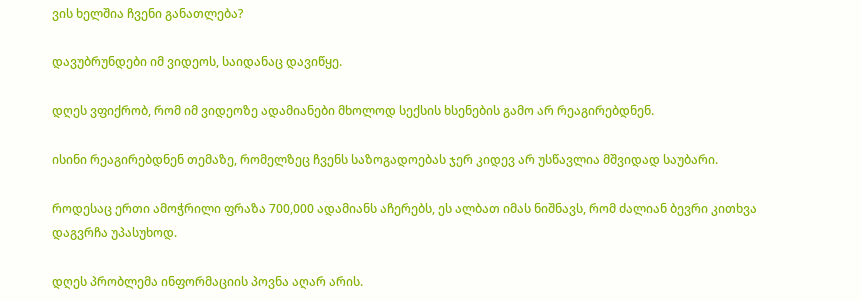ვის ხელშია ჩვენი განათლება?

დავუბრუნდები იმ ვიდეოს, საიდანაც დავიწყე.

დღეს ვფიქრობ, რომ იმ ვიდეოზე ადამიანები მხოლოდ სექსის ხსენების გამო არ რეაგირებდნენ.

ისინი რეაგირებდნენ თემაზე, რომელზეც ჩვენს საზოგადოებას ჯერ კიდევ არ უსწავლია მშვიდად საუბარი.

როდესაც ერთი ამოჭრილი ფრაზა 700,000 ადამიანს აჩერებს, ეს ალბათ იმას ნიშნავს, რომ ძალიან ბევრი კითხვა დაგვრჩა უპასუხოდ.

დღეს პრობლემა ინფორმაციის პოვნა აღარ არის.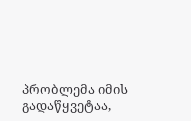პრობლემა იმის გადაწყვეტაა,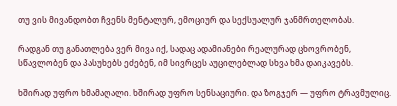თუ ვის მივანდობთ ჩვენს მენტალურ, ემოციურ და სექსუალურ ჯანმრთელობას.

რადგან თუ განათლება ვერ მივა იქ, სადაც ადამიანები რეალურად ცხოვრობენ, სწავლობენ და პასუხებს ეძებენ, იმ სივრცეს აუცილებლად სხვა ხმა დაიკავებს.

ხშირად უფრო ხმამაღალი. ხშირად უფრო სენსაციური. და ზოგჯერ — უფრო ტრავმულიც.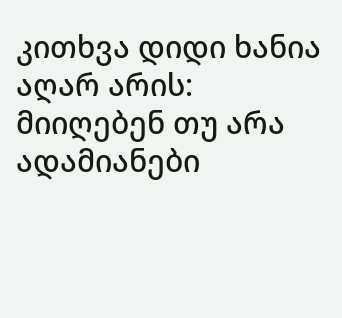კითხვა დიდი ხანია აღარ არის: მიიღებენ თუ არა ადამიანები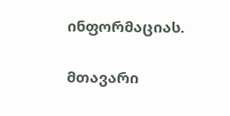ინფორმაციას.

მთავარი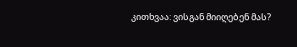კითხვაა: ვისგან მიიღებენ მას?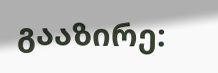გააზირე: